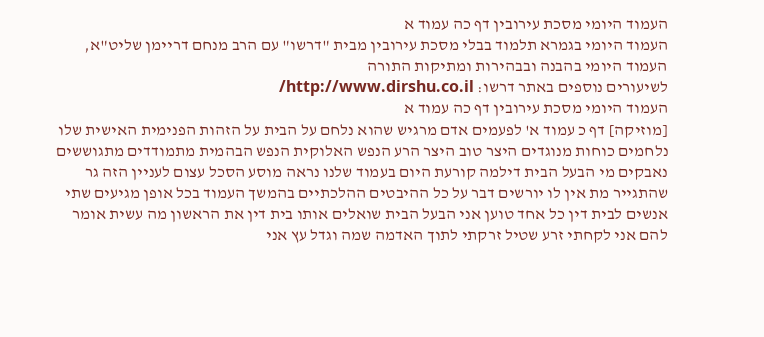העמוד היומי מסכת עירובין דף כה עמוד א
העמוד היומי בגמרא תלמוד בבלי מסכת עירובין מבית "דרשו" עם הרב מנחם דריימן שליט"א, העמוד היומי בהבנה ובבהירות ומתיקות התורה
לשיעורים נוספים באתר דרשו: http://www.dirshu.co.il/
העמוד היומי מסכת עירובין דף כה עמוד א
[מוזיקה] דף כ עמוד א' לפעמים אדם מרגיש שהוא נלחם על הבית על הזהות הפנימית האישית שלו נלחמים כוחות מנוגדים היצר טוב היצר הרע הנפש האלוקית הנפש הבהמית מתמודדים מתגוששים נאבקים מי הבעל הבית דילמה קורעת היום בעמוד שלנו נראה מוסע הסכל עצום לעניין הזה גר שהתגייר מת אין לו יורשים דבר על כל ההיבטים ההלכתיים בהמשך העמוד בכל אופן מגיעים שתי אנשים לבית דין כל אחד טוען אני הבעל הבית שואלים אותו בית דין את הראשון מה עשית אומר להם אני לקחתי זרע שטיל זרקתי לתוך האדמה שמה וגדל עץ אני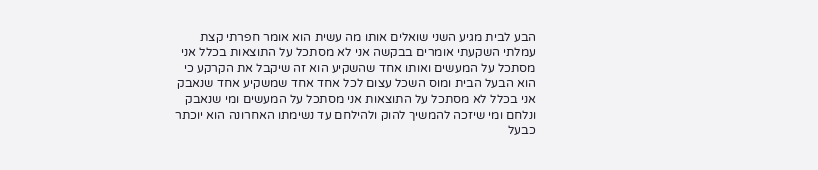הבע לבית מגיע השני שואלים אותו מה עשית הוא אומר חפרתי קצת עמלתי השקעתי אומרים בבקשה אני לא מסתכל על התוצאות בכלל אני מסתכל על המעשים ואותו אחד שהשקיע הוא זה שיקבל את הקרקע כי הוא הבעל הבית ומוס השכל עצום לכל אחד אחד שמשקיע אחד שנאבק אני בכלל לא מסתכל על התוצאות אני מסתכל על המעשים ומי שנאבק ונלחם ומי שיזכה להמשיך להוק ולהילחם עד נשימתו האחרונה הוא יוכתר כבעל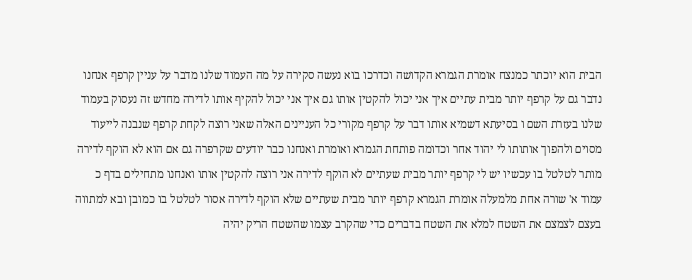הבית הוא יוכתר כמנצח אומרת הגמרא הקדושה וכדרכו בוא נעשה סקירה על מה העמוד שלנו מדבר על עניין קרפף אנחנו נדבר גם על קרפף יותר מבית עתיים איך אני יכול להקטין אותו גם איך אני יכול להקיף אותו לדירה מחדש זה נעסוק בעמוד שלנו בעזרת השם ו בסיעתא דשמיא אותו דבר על קרפף מקורי כל העניינים האלה שאני רוצה לקחת קרפף שנבנה לייעוד מסוים ולהפוך אותותו לי יהוד אחר וכדומה פותחת הגמרא ואומרת ואנחנו כבר יודעים שקרפרה גם אם הוא לא הוקף לדירה מותר לטלטל בו עכשיו יש לי קרפף יותר מבית שעתיים לא הוקף לדירה אני רוצה להקטין אותו ואנחנו מתחילים בדף כ עמוד א' שורה אחת מלמעלה אומרת הגמרא קרפף יותר מבית שעתיים שלא הוקף לדירה אסור לטלטל בו כמובן ובא למתווה בעצם לצמצם את השטח למלא את השטח בדברים כדי שהקרב עצמו שהשטח הריק יהיה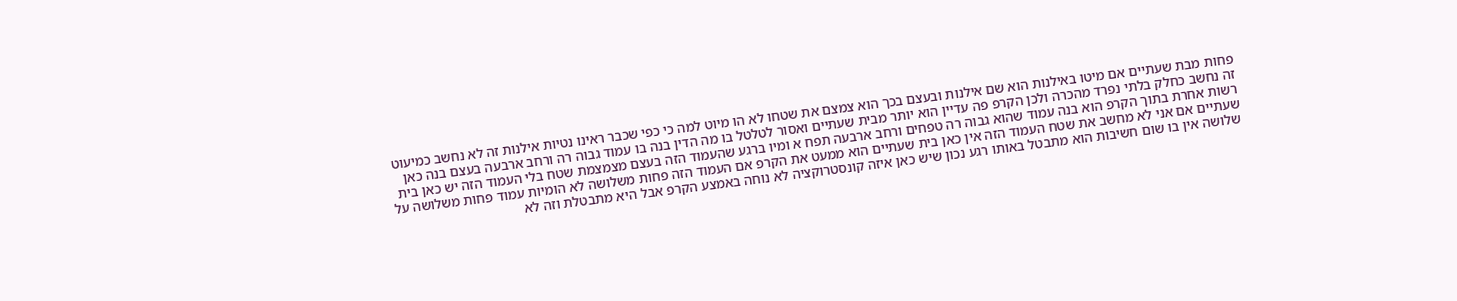פחות מבת שעתיים אם מיטו באילנות הוא שם אילנות ובעצם בכך הוא צמצם את שטחו לא הו מיוט למה כי כפי שכבר ראינו נטיות אילנות זה לא נחשב כמיעוט זה נחשב כחלק בלתי נפרד מהכרה ולכן הקרפ פה עדיין הוא יותר מבית שעתיים ואסור לטלטל בו מה הדין בנה בו עמוד גבוה רה ורחב ארבעה בעצם בנה כאן רשות אחרת בתוך הקרפ הוא בנה עמוד שהוא גבוה רה טפחים ורחב ארבעה תפח א ומיו ברגע שהעמוד הזה בעצם מצמצמת שטח בלי העמוד הזה יש כאן בית שעתיים אם אני לא מחשב את שטח העמוד הזה אין כאן בית שעתיים הוא ממעט את הקרפ אם העמוד הזה פחות משלושה לא הומיות עמוד פחות משלושה על שלושה אין בו שום חשיבות הוא מתבטל באותו רגע נכון שיש כאן איזה קונסטרוקציה לא נוחה באמצע הקרפ אבל היא מתבטלת וזה לא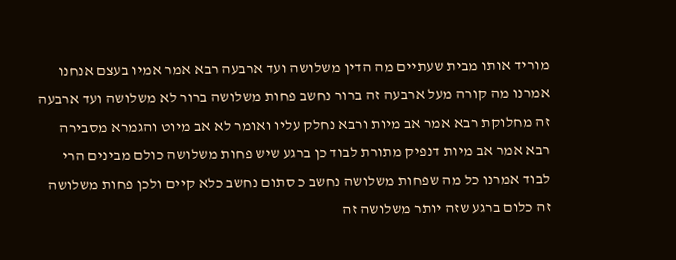מוריד אותו מבית שעתיים מה הדין משלושה ועד ארבעה רבא אמר אמיו בעצם אנחנו אמרנו מה קורה מעל ארבעה זה ברור נחשב פחות משלושה ברור לא משלושה ועד ארבעה זה מחלוקת רבא אמר אב מיות ורבא נחלק עליו ואומר לא אב מיוט והגמרא מסבירה רבא אמר אב מיות דנפיק מתורת לבוד כן ברגע שיש פחות משלושה כולם מבינים הרי לבוד אמרנו כל מה שפחות משלושה נחשב כ סתום נחשב כלא קיים ולכן פחות משלושה זה כלום ברגע שזה יותר משלושה זה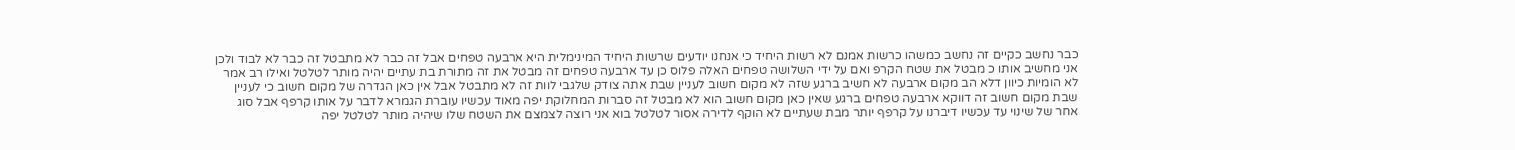כבר נחשב כקיים זה נחשב כמשהו כרשות אמנם לא רשות היחיד כי אנחנו יודעים שרשות היחיד המינימלית היא ארבעה טפחים אבל זה כבר לא מתבטל זה כבר לא לבוד ולכן אני מחשיב אותו כ מבטל את שטח הקרפ ואם על ידי השלושה טפחים האלה פלוס כן עד ארבעה טפחים זה מבטל את זה מתורת בת עתיים יהיה מותר לטלטל ואילו רב אמר לא הומיות כיוון דלא הב מקום ארבעה לא חשיב ברגע שזה לא מקום חשוב לעניין שבת אתה צודק שלגבי לוות זה לא מתבטל אבל אין כאן הגדרה של מקום חשוב כי לעניין שבת מקום חשוב זה דווקא ארבעה טפחים ברגע שאין כאן מקום חשוב הוא לא מבטל זה סברות המחלוקת יפה מאוד עכשיו עוברת הגמרא לדבר על אותו קרפף אבל סוג אחר של שינוי עד עכשיו דיברנו על קרפף יותר מבת שעתיים לא הוקף לדירה אסור לטלטל בוא אני רוצה לצמצם את השטח שלו שיהיה מותר לטלטל יפה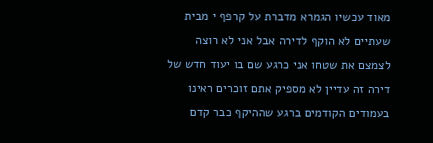מאוד עכשיו הגמרא מדברת על קרפף י מבית שעתיים לא הוקף לדירה אבל אני לא רוצה לצמצם את שטחו אני כרגע שם בו יעוד חדש של דירה זה עדיין לא מספיק אתם זוכרים ראינו בעמודים הקודמים ברגע שההיקף כבר קדם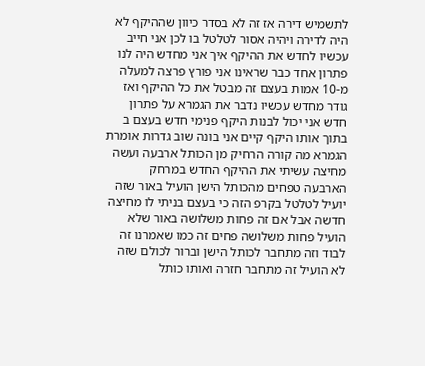לתשמיש דירה אז זה לא בסדר כיוון שההיקף לא היה לדירה ויהיה אסור לטלטל בו לכן אני חייב עכשיו לחדש את ההיקף איך אני מחדש היה לנו פתרון אחד כבר שראינו אני פורץ פרצה למעלה מ-10 אמות בעצם זה מבטל את כל ההיקף ואז גודר מחדש עכשיו נדבר את הגמרא על פתרון חדש אני יכול לבנות היקף פנימי חדש בעצם ב בתוך אותו היקף קיים אני בונה שוב גדרות אומרת הגמרא מה קורה הרחיק מן הכותל ארבעה ועשה מחיצה עשיתי את ההיקף החדש במרחק הארבעה טפחים מהכותל הישן הועיל באור שזה יועיל לטלטל בקרפ הזה כי בעצם בניתי לו מחיצה חדשה אבל אם זה פחות משלושה באור שלא הועיל פחות משלושה פחים זה כמו שאמרנו זה לבוד וזה מתחבר לכותל הישן וברור לכולם שזה לא הועיל זה מתחבר חזרה ואותו כותל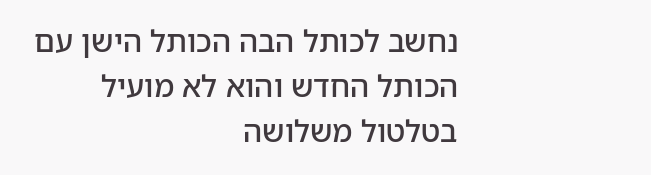נחשב לכותל הבה הכותל הישן עם הכותל החדש והוא לא מועיל בטלטול משלושה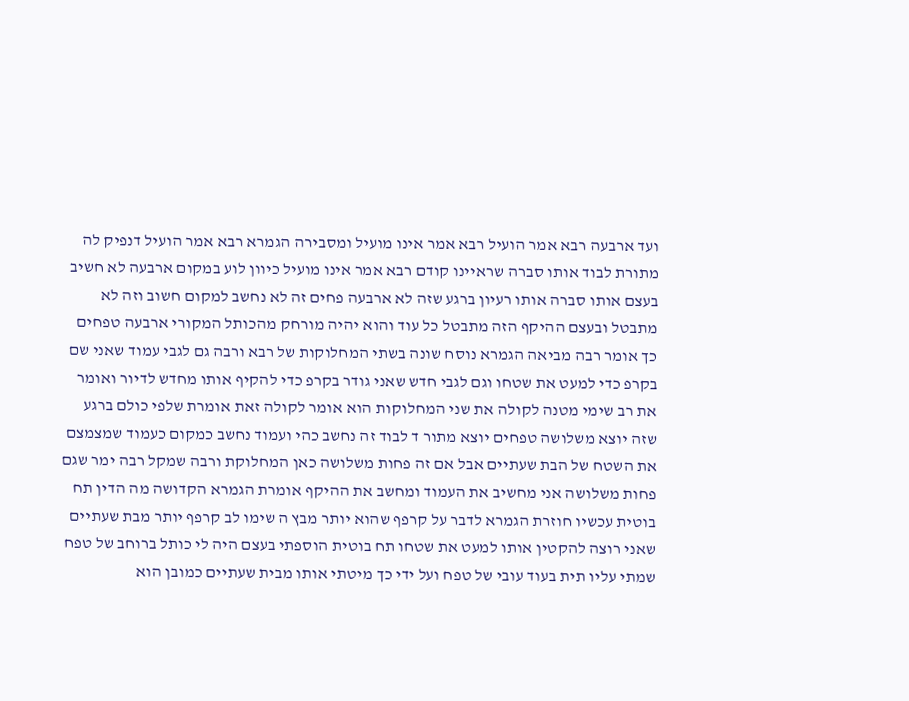ועד ארבעה רבא אמר הועיל רבא אמר אינו מועיל ומסבירה הגמרא רבא אמר הועיל דנפיק לה מתורת לבוד אותו סברה שראיינו קודם רבא אמר אינו מועיל כיוון לוע במקום ארבעה לא חשיב בעצם אותו סברה אותו רעיון ברגע שזה לא ארבעה פחים זה לא נחשב למקום חשוב וזה לא מתבטל ובעצם ההיקף הזה מתבטל כל עוד והוא יהיה מורחק מהכותל המקורי ארבעה טפחים כך אומר רבה מביאה הגמרא נוסח שונה בשתי המחלוקות של רבא ורבה גם לגבי עמוד שאני שם בקרפ כדי למעט את שטחו וגם לגבי חדש שאני גודר בקרפ כדי להקיף אותו מחדש לדיור ואומר את רב שימי מטנה לקולה את שני המחלוקות הוא אומר לקולה זאת אומרת שלפי כולם ברגע שזה יוצא משלושה טפחים יוצא מתור ד לבוד זה נחשב כהי ועמוד נחשב כמקום כעמוד שמצמצם את השטח של הבת שעתיים אבל אם זה פחות משלושה כאן המחלוקת ורבה שמקל רבה ימר שגם פחות משלושה אני מחשיב את העמוד ומחשב את ההיקף אומרת הגמרא הקדושה מה הדין תח בוטית עכשיו חוזרת הגמרא לדבר על קרפף שהוא יותר מבץ ה שימו לב קרפף יותר מבת שעתיים שאני רוצה להקטין אותו למעט את שטחו תח בוטית הוספתי בעצם היה לי כותל ברוחב של טפח שמתי עליו תית בעוד עובי של טפח ועל ידי כך מיטתי אותו מבית שעתיים כמובן הוא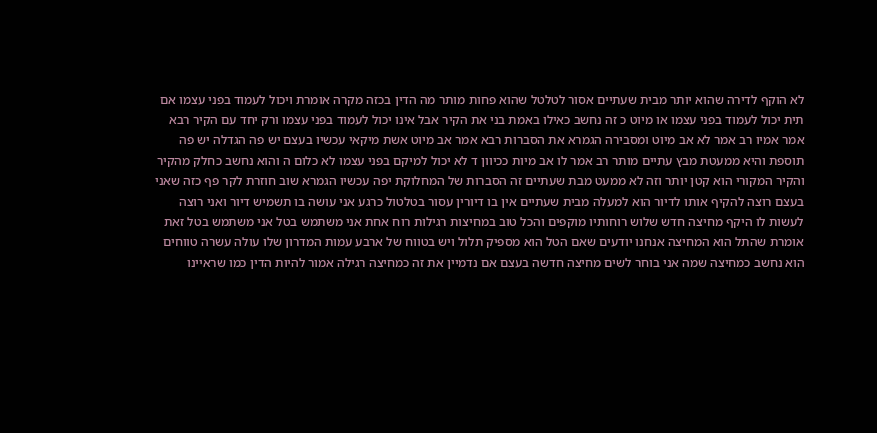לא הוקף לדירה שהוא יותר מבית שעתיים אסור לטלטל שהוא פחות מותר מה הדין בכזה מקרה אומרת ויכול לעמוד בפני עצמו אם תית יכול לעמוד בפני עצמו או מיוט כ זה נחשב כאילו באמת בני את הקיר אבל אינו יכול לעמוד בפני עצמו ורק יחד עם הקיר רבא אמר אמיו רב אמר לא אב מיוט ומסבירה הגמרא את הסברות רבא אמר אב מיוט אשת מיקאי עכשיו בעצם יש פה הגדלה יש פה תוספת והיא ממעטת מבץ עתיים מותר רב אמר לו אב מיות ככיוון ד לא יכול למיקם בפני עצמו לא כלום ה והוא נחשב כחלק מהקיר והקיר המקורי הוא קטן יותר וזה לא ממעט מבת שעתיים זה הסברות של המחלוקת יפה עכשיו הגמרא שוב חוזרת לקר פף כזה שאני בעצם רוצה להקיף אותו לדיור הוא למעלה מבית שעתיים אין בו דיורין עסור בטלטול כרגע אני עושה בו תשמיש דיור ואני רוצה לעשות לו היקף מחיצה חדש שלוש רוחותיו מוקפים והכל טוב במחיצות רגילות רוח אחת אני משתמש בטל אני משתמש בטל זאת אומרת שהתל הוא המחיצה אנחנו יודעים שאם הטל הוא מספיק תלול ויש בטווח של ארבע עמות המדרון שלו עולה עשרה טווחים הוא נחשב כמחיצה שמה אני בוחר לשים מחיצה חדשה בעצם אם נדמיין את זה כמחיצה רגילה אמור להיות הדין כמו שראיינו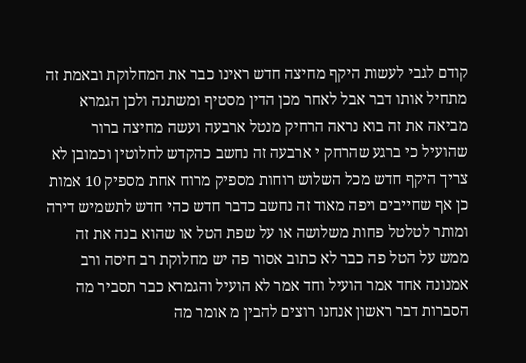קודם לגבי לעשות היקף מחיצה חדש ראינו כבר את המחלוקת ובאמת זה מתחיל אותו דבר אבל לאחר מכן הדין מסטיף ומשתנה ולכן הגמרא מביאה את זה בוא נראה הרחיק מנטל ארבעה ועשה מחיצה ברור שהועיל כי ברגע שהרחק י ארבעה זה נחשב כהקדש לחלוטין וכמובן לא צריך היקף חדש מכל השלוש רוחות מספיק מרוח אחת מספיק 10 אמות כן אף שחייבים ויפה מאוד זה נחשב כדבר חדש כהי חדש לתשמיש דירה ומותר לטלטל פחות משלושה או על שפת הטל או שהוא בנה את זה ממש על הטל פה כבר לא כתוב אסור פה יש מחלוקת רב חיסה ורב אמנונה אחד אמר הועיל וחד אמר לא הועיל והגמרא כבר תסביר מה הסברות דבר ראשון אנחנו רוצים להבין מ אומר מה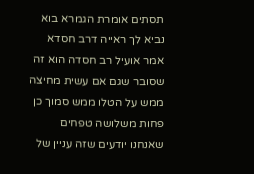תסתים אומרת הגמרא בוא נביא לך ראייה דרב חסדא אמר אועיל רב חסדה הוא זה שסובר שגם אם עשית מחיצה ממש על הטלו ממש סמוך כן פחות משלושה טפחים שאנחנו יודעים שזה עניין של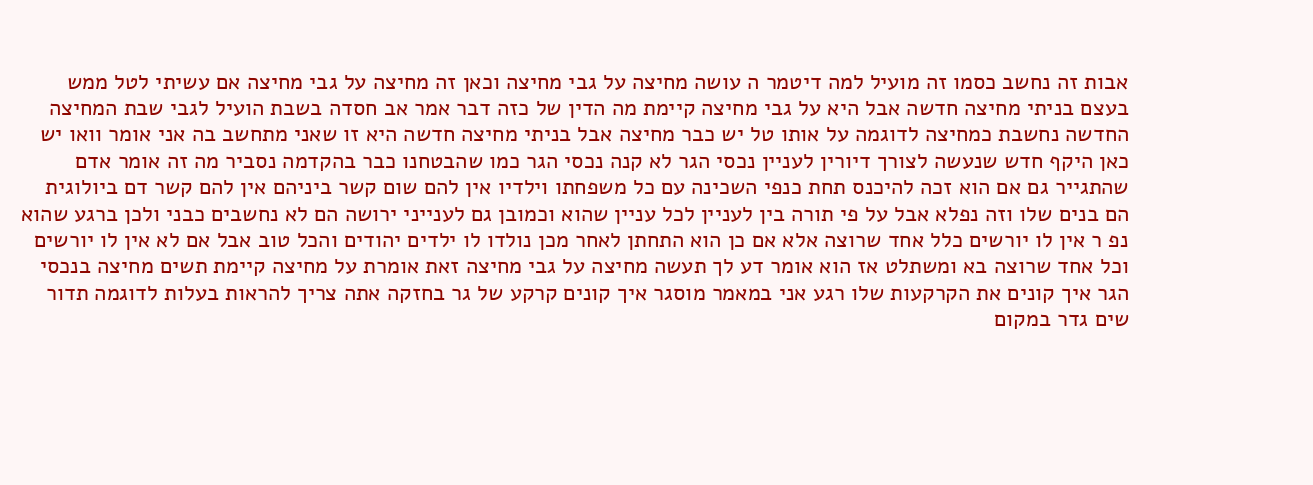אבות זה נחשב כסמו זה מועיל למה דיטמר ה עושה מחיצה על גבי מחיצה וכאן זה מחיצה על גבי מחיצה אם עשיתי לטל ממש בעצם בניתי מחיצה חדשה אבל היא על גבי מחיצה קיימת מה הדין של כזה דבר אמר אב חסדה בשבת הועיל לגבי שבת המחיצה החדשה נחשבת כמחיצה לדוגמה על אותו טל יש כבר מחיצה אבל בניתי מחיצה חדשה היא זו שאני מתחשב בה אני אומר וואו יש כאן היקף חדש שנעשה לצורך דיורין לעניין נכסי הגר לא קנה נכסי הגר כמו שהבטחנו כבר בהקדמה נסביר מה זה אומר אדם שהתגייר גם אם הוא זכה להיכנס תחת כנפי השכינה עם כל משפחתו וילדיו אין להם שום קשר ביניהם אין להם קשר דם ביולוגית הם בנים שלו וזה נפלא אבל על פי תורה בין לעניין לכל עניין שהוא וכמובן גם לענייני ירושה הם לא נחשבים כבני ולכן ברגע שהוא נפ ר אין לו יורשים כלל אחד שרוצה אלא אם כן הוא התחתן לאחר מכן נולדו לו ילדים יהודים והכל טוב אבל אם לא אין לו יורשים וכל אחד שרוצה בא ומשתלט אז הוא אומר דע לך תעשה מחיצה על גבי מחיצה זאת אומרת על מחיצה קיימת תשים מחיצה בנכסי הגר איך קונים את הקרקעות שלו רגע אני במאמר מוסגר איך קונים קרקע של גר בחזקה אתה צריך להראות בעלות לדוגמה תדור שים גדר במקום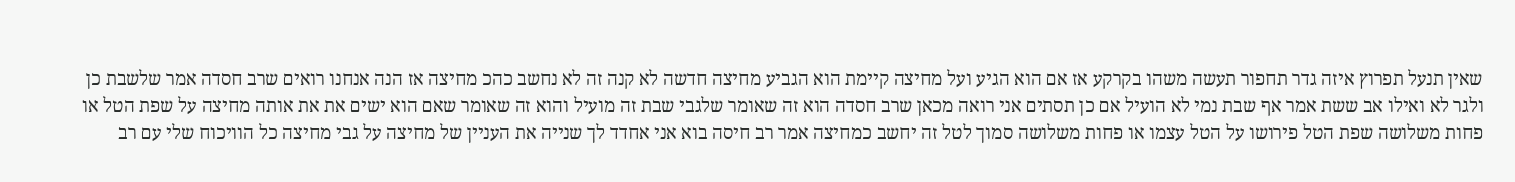שאין תנעל תפרוץ איזה גדר תחפור תעשה משהו בקרקע אז אם הוא הגיע ועל מחיצה קיימת הוא הגביע מחיצה חדשה לא קנה זה לא נחשב כהכ מחיצה אז הנה אנחנו רואים שרב חסדה אמר שלשבת כן ולגר לא ואילו אב ששת אמר אף שבת נמי לא הועיל אם כן תסתים אני רואה מכאן שרב חסדה הוא זה שאומר שלגבי שבת זה מועיל והוא זה שאומר שאם הוא ישים את את אותה מחיצה על שפת הטל או פחות משלושה שפת הטל פירושו על הטל עצמו או פחות משלושה סמוך לטל זה יחשב כמחיצה אמר רב חיסה בוא אני אחדד לך שנייה את העניין של מחיצה על גבי מחיצה כל הוויכוח שלי עם רב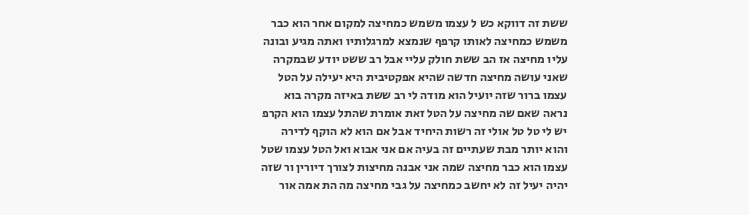ששת זה דווקא כש ל עצמו משמש כמחיצה למקום אחר הוא כבר משמש כמחיצה לאותו קרפף שנמצא למרגלותיו ואתה מגיע ובונה עליו מחיצה אז הב ששת חולק עליי אבל רב ששט יודע שבמקרה שאני עושה מחיצה חדשה שהיא אפקטיבית היא יעילה על הטל עצמו ברור שזה יועיל הוא מודה לי רב ששת באיזה מקרה בוא נראה שאם שה מחיצה על הטל זאת אומרת שהתל עצמו הוא הקרפ יש לי טל טל אולי זה רשות היחיד אבל אם הוא לא הוקף לדירה והוא יותר מבת שעתיים זה בעיה אם אני אבוא ואל הטל עצמו שטל עצמו הוא כבר מחיצה שמה אני אבנה מחיצות לצורך דיורין ור שזה יהיה יעיל זה לא יחשב כמחיצה על גבי מחיצה מה הת אמה אור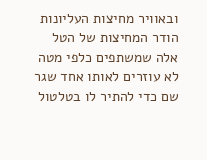ובאוויר מחיצות העליונות הודר המחיצות של הטל אלה שמשתפים כלפי מטה לא עוזרים לאותו אחד שגר שם כדי להתיר לו בטלטול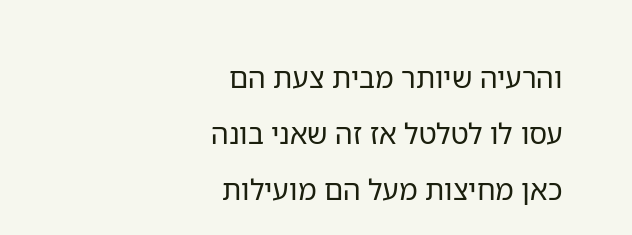והרעיה שיותר מבית צעת הם עסו לו לטלטל אז זה שאני בונה כאן מחיצות מעל הם מועילות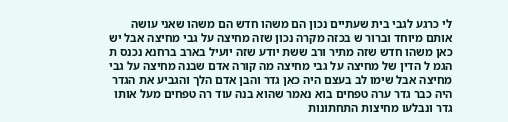לי כרגע לגבי בית שעתיים נכון הם משהו חדש הם משהו שאני עושה אותם מיוחד וברור ש בכזה מקרה נכון שזה מחיצה על גבי מחיצה אבל יש כאן משהו חדש שזה מתיר ורב ששת יודע שזה יועיל בארב ברחנא נכנס ת הגמ ל הדין של מחיצה על גבי מחיצה מה קורה אדם שבנה מחיצה על גבי מחיצה אבל שימו לב בעצם היה כאן גדר והבן אדם הלך והגביע את הגדר היה כבר גדר ערה טפחים בוא נאמר שהוא בנה עוד רה טפחים מעל אותו גדר ונבלעו מחיצות התחתונות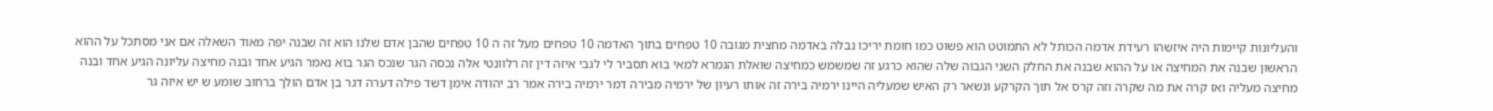והעליונות קיימות היה איזשהו רעידת אדמה הכותל לא התמוטט הוא פשוט כמו חומת יריכו נבלה באדמה מחצית מגובה 10 טפחים בתוך האדמה 10 טפחים מעל זה ה 10 טפחים שהבן אדם שלנו הוא זה שבנה יפה מאוד השאלה אם אני מסתכל על ההוא הראשון שבנה את המחיצה או על ההוא שבנה את החלק השני הגבוה שלה שהוא כרגע זה שמשמש כמחיצה שואלת הגמרא למאי בוא תסביר לי לגבי איזה דין זה רלוונטי אלה נכסה הגר שנכס הגר בוא נאמר הגיע אחד ובנה מחיצה עליונה הגיע אחד ובנה מחיצה מעליה ואז קרה את מה שקרה וזה קרס אל תוך הקרקע ונשאר רק האיש שמעליה היינו ירמיה בירה זה אותו רעיון של ירמיה מבירה דמר ירמיה בירה אמר רב יהודה אימן דשד פילה דערה דגר בן אדם הולך ברחוב שומע ש יש איזה גר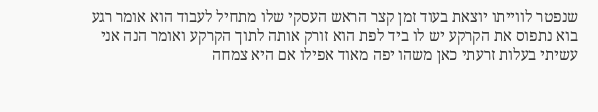שנפטר לווייתו יוצאת בעוד זמן קצר הראש העסקי שלו מתחיל לעבוד הוא אומר רגע בוא נתפוס את הקרקע יש לו ביד לפת הוא זורק אותה לתוך הקרקע ואומר הנה אני עשיתי בעלות זרעתי כאן משהו יפה מאוד אפילו אם היא צמחה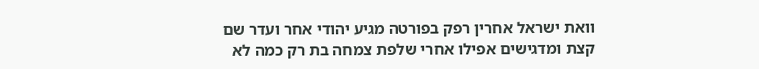וואת ישראל אחרין רפק בפורטה מגיע יהודי אחר ועדר שם קצת ומדגישים אפילו אחרי שלפת צמחה בת רק כמה לא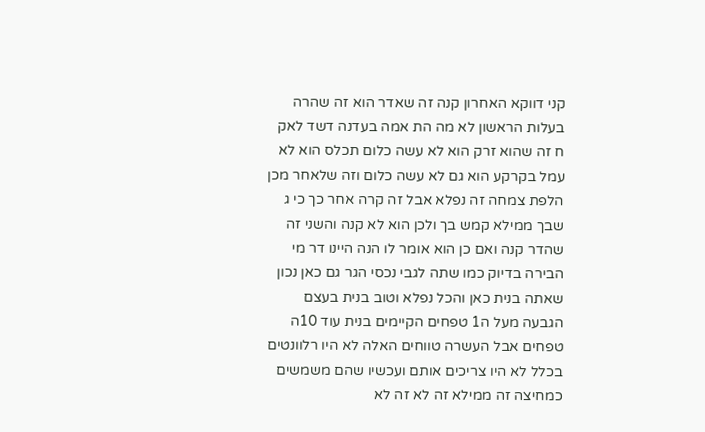קני דווקא האחרון קנה זה שאדר הוא זה שהרה בעלות הראשון לא מה הת אמה בעדנה דשד לאק ח זה שהוא זרק הוא לא עשה כלום תכלס הוא לא עמל בקרקע הוא גם לא עשה כלום וזה שלאחר מכן הלפת צמחה זה נפלא אבל זה קרה אחר כך כי ג שבך ממילא קמש בך ולכן הוא לא קנה והשני זה שהדר קנה ואם כן הוא אומר לו הנה היינו דר מי הבירה בדיוק כמו שתה לגבי נכסי הגר גם כאן נכון שאתה בנית כאן והכל נפלא וטוב בנית בעצם הגבעה מעל ה1 טפחים הקיימים בנית עוד 10ה טפחים אבל העשרה טווחים האלה לא היו רלוונטים בכלל לא היו צריכים אותם ועכשיו שהם משמשים כמחיצה זה ממילא זה לא זה לא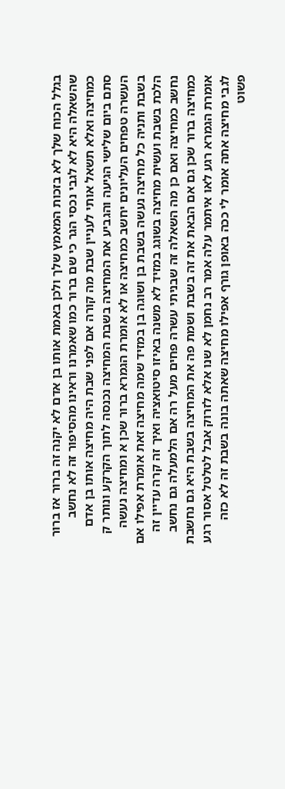בגלל הכוח שלך לא בזכות המאמץ שלך ולכן באמת אותו בן אדם לא יקנה זה ברור אז ברור שהשאלה היא לא לגבי נכסי הגר כי שם ברור כמו שאמרנו וראינו מהסיפור זה לא נחשב כמחיצה ואלא תשאל אותי לעניין שבת מה קורה אם לפני שבת היה מחיצה אותו בן אדם סתם ביום שלישי הגיעה והגביע את המחיצה בשבת המחיצה נכנסה לתוך הקרקע ונותר ק העשרה טפחים העליונים יחשב כמחיצה או לא אומרת הגמרא ברור שכן א ומחיצה נעשה בשבת ותניה כל מחיצה נעשה בשבת בן ושוגה בן במזיד שמה מחיצה זאת אומרת אפילו אם הלכת בשבת ועשית מחיצה בשוגג במזיד לא משנה באיזו סיטואציה ואיך זה קרה עדיין זה נחשב כמחיצה ואם כן מה השאלה זה שבניתי עשרה פחים מעל רה אם הלמעלה גם נחשב כמחיצה ברור שכן גם אם הבאת את זה בשבת ושמת פה את המחיצה בשבת היא גם נחשבת אומרת הגמרא רגע לאו איתמר עלה אמר רב נחמן לא שנו אלא לזרוק אבל לטלטל אסור רגע לגבי מחיצה אתה אומר לי ככה באופן גורף אפילו מחיצה שאתה בונה בשבת זה לא כזה פשוט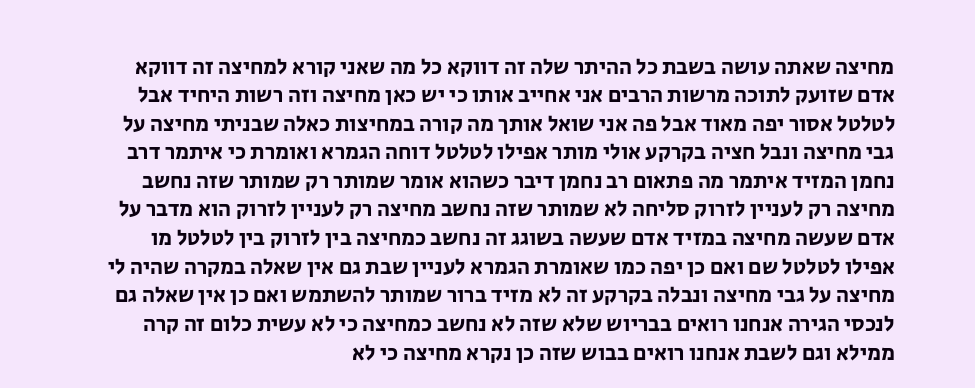מחיצה שאתה עושה בשבת כל ההיתר שלה זה דווקא כל מה שאני קורא למחיצה זה דווקא אדם שזועק לתוכה מרשות הרבים אני אחייב אותו כי יש כאן מחיצה וזה רשות היחיד אבל לטלטל אסור יפה מאוד אבל פה אני שואל אותך מה קורה במחיצות כאלה שבניתי מחיצה על גבי מחיצה ונבל חציה בקרקע אולי מותר אפילו לטלטל דוחה הגמרא ואומרת כי איתמר דרב נחמן המזיד איתמר מה פתאום רב נחמן דיבר כשהוא אומר שמותר רק שמותר שזה נחשב מחיצה רק לעניין לזרוק סליחה לא שמותר שזה נחשב מחיצה רק לעניין לזרוק הוא מדבר על אדם שעשה מחיצה במזיד אדם שעשה בשוגג זה נחשב כמחיצה בין לזרוק בין לטלטל מו אפילו לטלטל שם ואם כן יפה כמו שאומרת הגמרא לעניין שבת גם אין שאלה במקרה שהיה לי מחיצה על גבי מחיצה ונבלה בקרקע זה לא מזיד ברור שמותר להשתמש ואם כן אין שאלה גם לנכסי הגירה אנחנו רואים בבריוש שלא שזה לא נחשב כמחיצה כי לא עשית כלום זה קרה ממילא וגם לשבת אנחנו רואים בבוש שזה כן נקרא מחיצה כי לא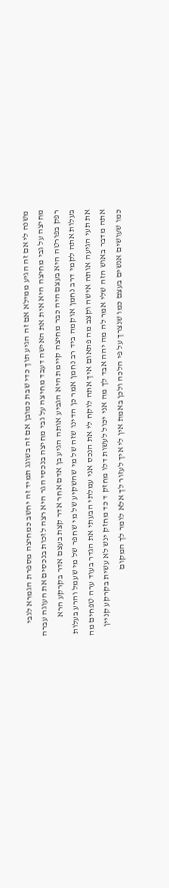משנה לי אם זה הגיע ממילא אם זה הגיע תוך כדי שבת כמובן אם זה בשוגג תמיד זה יחשב כמחיצה מספרת הגמרא לגבי מחיצה על גבי מחיצה היא אית את האישה דעבד מחיצה על גבי מחיצה בנכסי הגר היא רצה לזכות בנכסים את העוגה עברה רפק בפורטה היא בעצם היה כבר מחיצה קיימת היא הגביע אותה הגיע בן אדם אחר אדר קצת בעצם אדר בקרקע הרא בעלות אתה לקמי דרב נחמן אוקמה ביד רב נחמן אמר כן הדינו שזה של מי שהשקיע של מי שחפר של מי שעמל והרע בעלות את תעי הגיעה אותה אישה וקצב מה פתאום איך אתה לוקח לי את הנכס אני עמלתי הבעתי את הגדר בעוד ערה טפחים מה אתה מדבר באוש הזה שלי אמר לה מה יהה אבד לך מה אני יכול לעשות דלו מחזק ד כד מחזק ינש לא עשית בקרקע קניין כמו שעושים אנשים בעצם כמו שנצרך על פי הלכה ולכן באמת אין לי איך לעזור לך אלא לומר לך המקום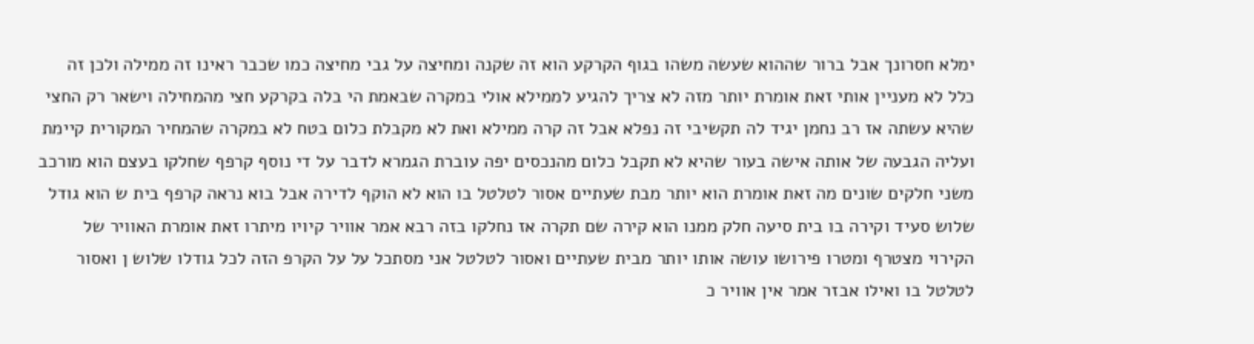ימלא חסרונך אבל ברור שההוא שעשה משהו בגוף הקרקע הוא זה שקנה ומחיצה על גבי מחיצה כמו שכבר ראינו זה ממילה ולכן זה כלל לא מעניין אותי זאת אומרת יותר מזה לא צריך להגיע לממילא אולי במקרה שבאמת הי בלה בקרקע חצי מהמחילה וישאר רק החצי שהיא עשתה אז רב נחמן יגיד לה תקשיבי זה נפלא אבל זה קרה ממילא ואת לא מקבלת כלום בטח לא במקרה שהמחיר המקורית קיימת ועליה הגבעה של אותה אישה בעור שהיא לא תקבל כלום מהנכסים יפה עוברת הגמרא לדבר על די נוסף קרפף שחלקו בעצם הוא מורכב משני חלקים שונים מה זאת אומרת הוא יותר מבת שעתיים אסור לטלטל בו הוא לא הוקף לדירה אבל בוא נראה קרפף בית ש הוא גודל שלוש סעיד וקירה בו בית סיעה חלק ממנו הוא קירה שם תקרה אז נחלקו בזה רבא אמר אוויר קיויו מיתרו זאת אומרת האוויר של הקירוי מצטרף ומטרו פירושו עושה אותו יותר מבית שעתיים ואסור לטלטל אני מסתכל על על הקרפ הזה לכל גודלו שלוש ן ואסור לטלטל בו ואילו אבזר אמר אין אוויר כ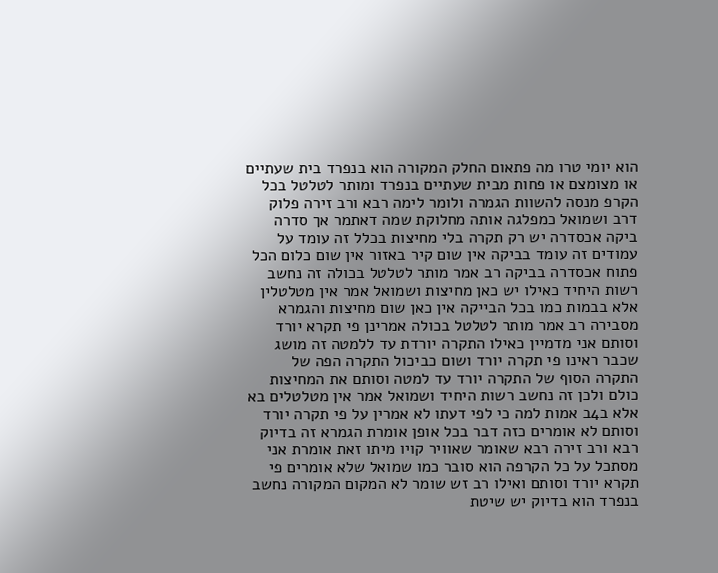הוא יומי טרו מה פתאום החלק המקורה הוא בנפרד בית שעתיים או מצומצם או פחות מבית שעתיים בנפרד ומותר לטלטל בכל הקרפ מנסה להשוות הגמרה ולומר לימה רבא ורב זירה פלוק דרב ושמואל כמפלגה אותה מחלוקת שמה דאתמר אך סדרה ביקה אכסדרה יש רק תקרה בלי מחיצות בכלל זה עומד על עמודים זה עומד בביקה אין שום קיר באזור אין שום כלום הכל פתוח אכסדרה בביקה רב אמר מותר לטלטל בכולה זה נחשב רשות היחיד כאילו יש כאן מחיצות ושמואל אמר אין מטלטלין אלא בבמות כמו בכל הבייקה אין כאן שום מחיצות והגמרא מסבירה רב אמר מותר לטלטל בכולה אמרינן פי תקרא יורד וסותם אני מדמיין כאילו התקרה יורדת עד ללמטה זה מושג שכבר ראינו פי תקרה יורד ושום כביכול התקרה הפה של התקרה הסוף של התקרה יורד עד למטה וסותם את המחיצות כולם ולכן זה נחשב רשות היחיד ושמואל אמר אין מטלטלים בא אלא ב4ב אמות למה כי לפי דעתו לא אמרין על פי תקרה יורד וסותם לא אומרים כזה דבר בכל אופן אומרת הגמרא זה בדיוק רבא ורב זירה רבא שאומר שאוויר קויו מיתו זאת אומרת אני מסתכל על כל הקרפה הוא סובר כמו שמואל שלא אומרים פי תקרא יורד וסותם ואילו רב זש שומר לא המקום המקורה נחשב בנפרד הוא בדיוק יש שיטת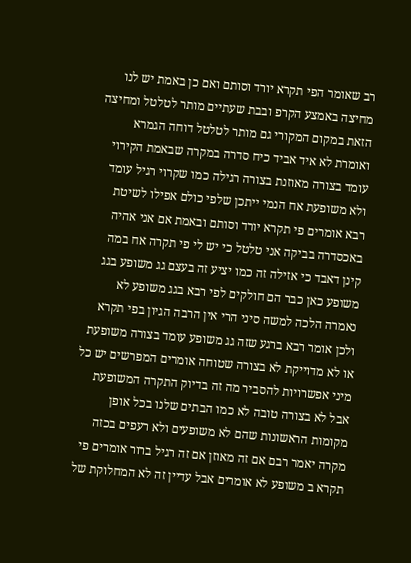רב שאומר הפי תקרא יורד וסותם ואם כן באמת יש לנו מחיצה באמצע הקרפ ובבת שעתיים מותר לטלטל ומחיצה הזאת במקום המקורי גם מותר לטלטל דוחה הגמרא ואומרת לא איד אביד כיח סדרה במקרה שבאמת הקירוי עומד בצורה מאוזנת בצורה רגילה כמו שקרוי רגיל עומד ולא משופעת אח הנמי ייתכן שלפי כולם אפילו לשיטת רבא אומרים פי תקרא יורד וסותם ובאמת אם אני אהיה באכסדרה בביקה אני טלטל כי יש לי פי תקרה אח במה קינן דאבד כי אזילה זה כמו יציע זה בעצם גג משופע בגג משופע כאן כבר הם חולקים לפי רבא בגג משופע לא נאמרה הלכה למשה סיני הרי אין הרבה הגיון בפי תקרא ולכן אומר רבא ברגע שזה גג משופע עומד בצורה משופעת או לא מדוייקת לא בצורה שטוחה אומרים המפרשים יש כל מיני אפשרויות להסביר מה זה בדיוק התקרה המשופעת אבל לא בצורה טובה לא כמו הבתים שלנו בכל אופן מקומות הראשונות שהם לא משופעים ולא רעפים בכזה מקרה יאמר רבם אם זה מאוזן אם זה רגיל ברור אומרים פי תקרא ב משופע לא אומרים אבל עדיין זה לא המחלוקת של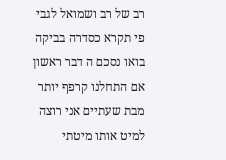רב של רב ושמואל לגבי פי תקרא כסדרה בביקה בואו נסכם ה דבר ראשון אם התחלנו קרפף יותר מבת שעתיים אני רוצה למיט אותו מיטתי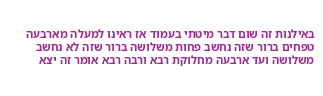באילנות זה שום דבר מיטתי בעמוד אז ראינו למעלה מארבעה טפחים ברור שזה נחשב פחות משלושה ברור שזה לא נחשב משלושה ועד ארבעה מחלוקת רבא ורבה רבא אומר זה יצא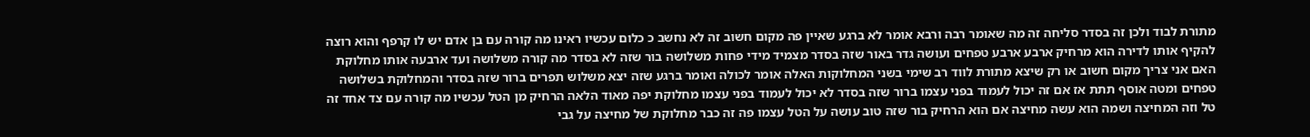מתורת לבוד ולכן זה בסדר סליחה זה מה שאומר רבה ורבא אומר לא ברגע שאיין פה מקום חשוב זה לא נחשב כ כלום עכשיו ראינו מה קורה עם בן אדם יש לו קרפף והוא רוצה להקיף אותו לדירה הוא מרחיק ארבע ארבע טפחים ועושה גדר באור שזה בסדר מצמיד מידי פחות משלושה בור שזה לא בסדר מה קורה משלושה ועד ארבעה אותו מחלוקת האם אני צריך מקום חשוב או רק שיצא מתורת לווד רב שימי בשני המחלוקות האלה אומר לכולה ואומר ברגע שזה יצא משלוש תפרים ברור שזה בסדר והמחלוקת בשלושה טפחים ומטה אוסף תתת אז אם זה יכול לעמוד בפני עצמו ברור שזה בסדר לא יכול לעמוד בפני עצמו מחלוקת יפה מאוד הלאה הרחיק מן הטל עכשיו מה קורה עם צד אחד זה טל וזה המחיצה ושמה הוא עשה מחיצה אם הוא הרחיק בור שזה טוב עושה על הטל עצמו פה זה כבר מחלוקת של מחיצה על גבי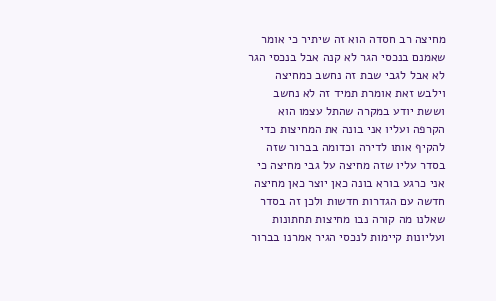מחיצה רב חסדה הוא זה שיתיר כי אומר שאמנם בנכסי הגר לא קנה אבל בנכסי הגר לא אבל לגבי שבת זה נחשב כמחיצה וילבש זאת אומרת תמיד זה לא נחשב וששת יודע במקרה שהתל עצמו הוא הקרפה ועליו אני בונה את המחיצות כדי להקיף אותו לדירה וכדומה בברור שזה בסדר עליו שזה מחיצה על גבי מחיצה כי אני כרגע בורא בונה כאן יוצר כאן מחיצה חדשה עם הגדרות חדשות ולכן זה בסדר שאלנו מה קורה נבו מחיצות תחתונות ועליונות קיימות לנכסי הגיר אמרנו בברור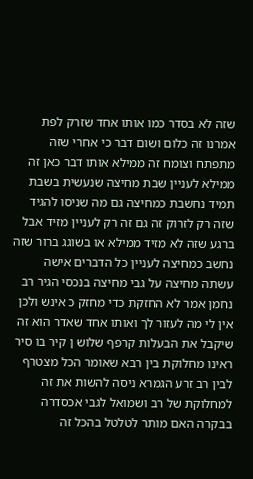שזה לא בסדר כמו אותו אחד שזרק לפת אמרנו זה כלום ושום דבר כי אחרי שזה מתפתח וצומח זה ממילא אותו דבר כאן זה ממילא לעניין שבת מחיצה שנעשית בשבת תמיד נחשבת כמחיצה גם מה שניסו להגיד שזה רק לזרוק זה גם זה רק לעניין מזיד אבל ברגע שזה לא מזיד ממילא או בשוגג ברור שזה נחשב כמחיצה לעניין כל הדברים אישה עשתה מחיצה על גבי מחיצה בנכסי הגיר רב נחמן אמר לא החזקת כדי מחזק כ אינש ולכן אין לי מה לעזור לך ואותו אחד שאדר הוא זה שיקבל את הבעלות קרפף שלוש ן קיר בו סיר ראינו מחלוקת בין רבא שאומר הכל מצטרף לבין רב זרע הגמרא ניסה להשות את זה למחלוקת של רב ושמואל לגבי אכסדרה בבקרה האם מותר לטלטל בהכל זה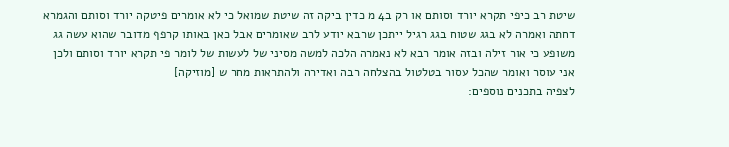שיטת רב כיפי תקרא יורד וסותם או רק ב4 מ כדין ביקה זה שיטת שמואל כי לא אומרים פיטקה יורד וסותם והגמרא דחתה ואמרה לא בגג שטוח בגג רגיל ייתכן שרבא יודע לרב שאומרים אבל כאן באותו קרפף מדובר שהוא עשה גג משופע כי אור זילה ובזה אומר רבא לא נאמרה הלכה למשה מסיני של לעשות של לומר פי תקרא יורד וסותם ולכן אני עוסר ואומר שהכל עסור בטלטול בהצלחה רבה ואדירה ולהתראות מחר ש [מוזיקה]
לצפיה בתכנים נוספים: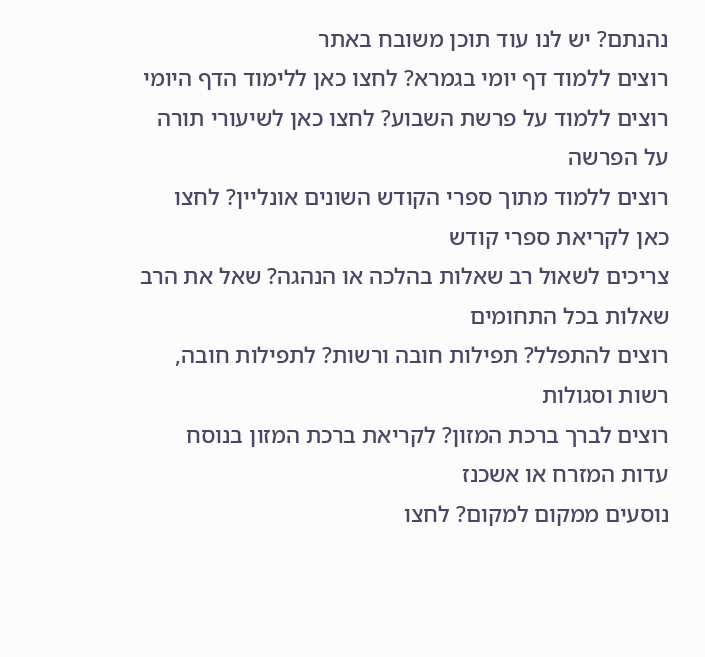נהנתם? יש לנו עוד תוכן משובח באתר
רוצים ללמוד דף יומי בגמרא? לחצו כאן ללימוד הדף היומי
רוצים ללמוד על פרשת השבוע? לחצו כאן לשיעורי תורה על הפרשה
רוצים ללמוד מתוך ספרי הקודש השונים אונליין? לחצו כאן לקריאת ספרי קודש
צריכים לשאול רב שאלות בהלכה או הנהגה? שאל את הרב שאלות בכל התחומים
רוצים להתפלל? תפילות חובה ורשות? לתפילות חובה, רשות וסגולות
רוצים לברך ברכת המזון? לקריאת ברכת המזון בנוסח עדות המזרח או אשכנז
נוסעים ממקום למקום? לחצו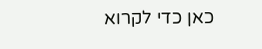כאן כדי לקרוא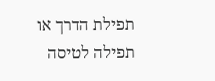תפילת הדרך או תפילה לטיסה